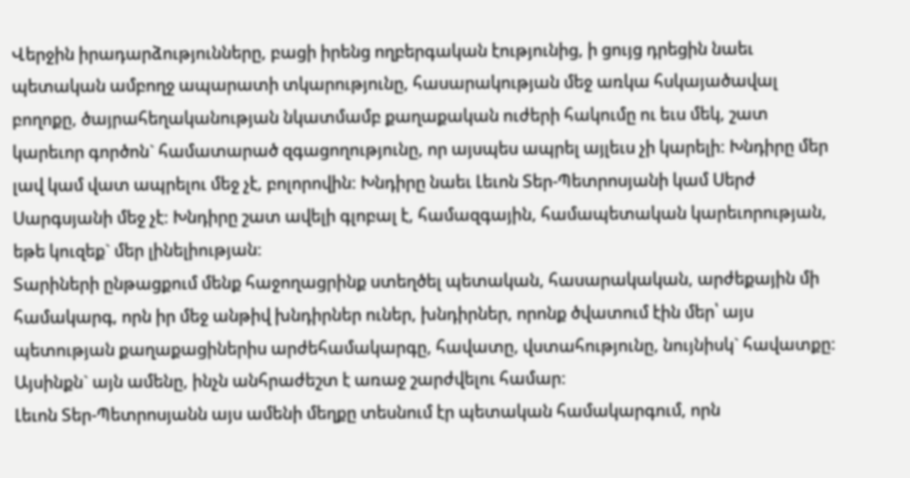Վերջին իրադարձությունները, բացի իրենց ողբերգական էությունից, ի ցույց դրեցին նաեւ պետական ամբողջ ապարատի տկարությունը, հասարակության մեջ առկա հսկայածավալ բողոքը, ծայրահեղականության նկատմամբ քաղաքական ուժերի հակումը ու եւս մեկ, շատ կարեւոր գործոն` համատարած զգացողությունը, որ այսպես ապրել այլեւս չի կարելի: Խնդիրը մեր լավ կամ վատ ապրելու մեջ չէ, բոլորովին: Խնդիրը նաեւ Լեւոն Տեր-Պետրոսյանի կամ Սերժ Սարգսյանի մեջ չէ: Խնդիրը շատ ավելի գլոբալ է, համազգային, համապետական կարեւորության, եթե կուզեք` մեր լինելիության:
Տարիների ընթացքում մենք հաջողացրինք ստեղծել պետական, հասարակական, արժեքային մի համակարգ, որն իր մեջ անթիվ խնդիրներ ուներ, խնդիրներ, որոնք ծվատում էին մեր՝ այս պետության քաղաքացիներիս արժեհամակարգը, հավատը, վստահությունը, նույնիսկ` հավատքը: Այսինքն` այն ամենը, ինչն անհրաժեշտ է առաջ շարժվելու համար:
Լեւոն Տեր-Պետրոսյանն այս ամենի մեղքը տեսնում էր պետական համակարգում, որն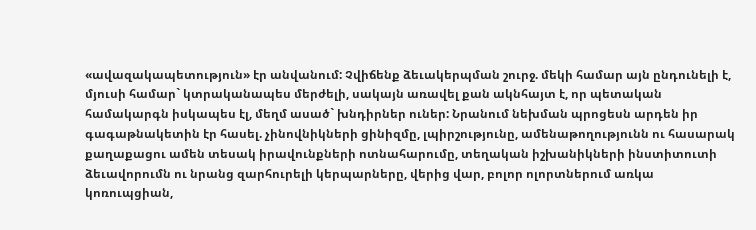«ավազակապետություն» էր անվանում: Չվիճենք ձեւակերպման շուրջ. մեկի համար այն ընդունելի է, մյուսի համար` կտրականապես մերժելի, սակայն առավել քան ակնհայտ է, որ պետական համակարգն իսկապես էլ, մեղմ ասած` խնդիրներ ուներ: Նրանում նեխման պրոցեսն արդեն իր գագաթնակետին էր հասել. չինովնիկների ցինիզմը, լպիրշությունը, ամենաթողությունն ու հասարակ քաղաքացու ամեն տեսակ իրավունքների ոտնահարումը, տեղական իշխանիկների ինստիտուտի ձեւավորումն ու նրանց զարհուրելի կերպարները, վերից վար, բոլոր ոլորտներում առկա կոռուպցիան,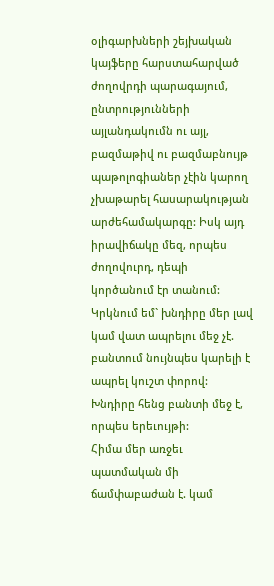օլիգարխների շեյխական կայֆերը հարստահարված ժողովրդի պարագայում, ընտրությունների այլանդակումն ու այլ, բազմաթիվ ու բազմաբնույթ պաթոլոգիաներ չէին կարող չխաթարել հասարակության արժեհամակարգը: Իսկ այդ իրավիճակը մեզ, որպես ժողովուրդ, դեպի կործանում էր տանում: Կրկնում եմ` խնդիրը մեր լավ կամ վատ ապրելու մեջ չէ. բանտում նույնպես կարելի է ապրել կուշտ փորով: Խնդիրը հենց բանտի մեջ է, որպես երեւույթի:
Հիմա մեր առջեւ պատմական մի ճամփաբաժան է. կամ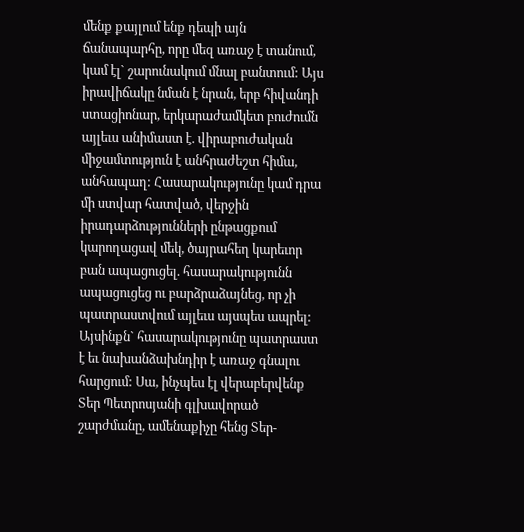մենք քայլում ենք դեպի այն ճանապարհը, որը մեզ առաջ է տանում, կամ էլ` շարունակում մնալ բանտում: Այս իրավիճակը նման է նրան, երբ հիվանդի ստացիոնար, երկարաժամկետ բուժումն այլեւս անիմաստ է. վիրաբուժական միջամտություն է անհրաժեշտ հիմա, անհապաղ: Հասարակությունը կամ դրա մի ստվար հատված, վերջին իրադարձությունների ընթացքում կարողացավ մեկ, ծայրահեղ կարեւոր բան ապացուցել. հասարակությունն ապացուցեց ու բարձրաձայնեց, որ չի պատրաստվում այլեւս այսպես ապրել: Այսինքն` հասարակությունը պատրաստ է եւ նախանձախնդիր է առաջ գնալու հարցում: Սա, ինչպես էլ վերաբերվենք Տեր Պետրոսյանի գլխավորած շարժմանը, ամենաքիչը հենց Տեր-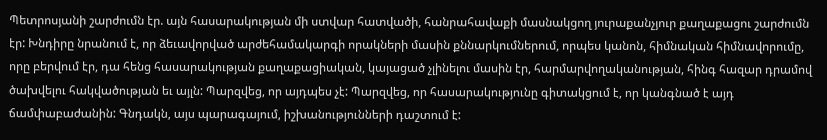Պետրոսյանի շարժումն էր. այն հասարակության մի ստվար հատվածի, հանրահավաքի մասնակցող յուրաքանչյուր քաղաքացու շարժումն էր: Խնդիրը նրանում է, որ ձեւավորված արժեհամակարգի որակների մասին քննարկումներում, որպես կանոն, հիմնական հիմնավորումը, որը բերվում էր, դա հենց հասարակության քաղաքացիական, կայացած չլինելու մասին էր, հարմարվողականության, հինգ հազար դրամով ծախվելու հակվածության եւ այլն: Պարզվեց, որ այդպես չէ: Պարզվեց, որ հասարակությունը գիտակցում է, որ կանգնած է այդ ճամփաբաժանին: Գնդակն, այս պարագայում, իշխանությունների դաշտում է: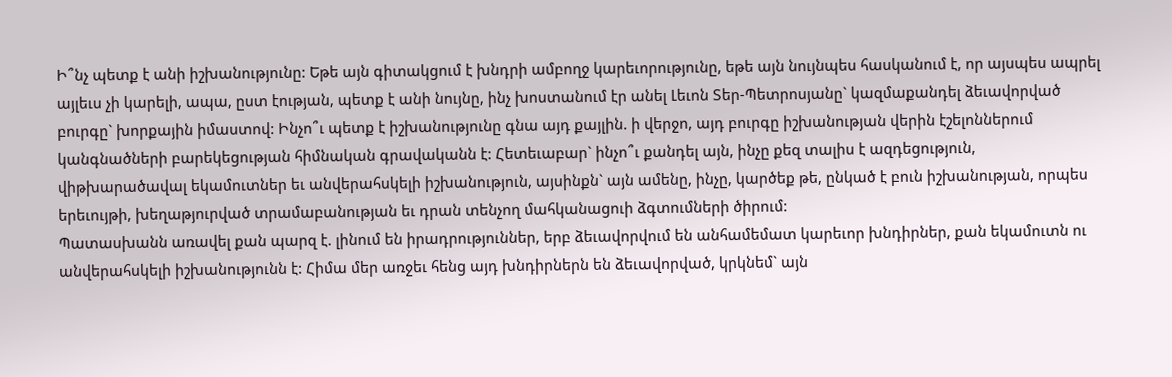Ի՞նչ պետք է անի իշխանությունը: Եթե այն գիտակցում է խնդրի ամբողջ կարեւորությունը, եթե այն նույնպես հասկանում է, որ այսպես ապրել այլեւս չի կարելի, ապա, ըստ էության, պետք է անի նույնը, ինչ խոստանում էր անել Լեւոն Տեր-Պետրոսյանը` կազմաքանդել ձեւավորված բուրգը` խորքային իմաստով: Ինչո՞ւ պետք է իշխանությունը գնա այդ քայլին. ի վերջո, այդ բուրգը իշխանության վերին էշելոններում կանգնածների բարեկեցության հիմնական գրավականն է: Հետեւաբար` ինչո՞ւ քանդել այն, ինչը քեզ տալիս է ազդեցություն, վիթխարածավալ եկամուտներ եւ անվերահսկելի իշխանություն, այսինքն` այն ամենը, ինչը, կարծեք թե, ընկած է բուն իշխանության, որպես երեւույթի, խեղաթյուրված տրամաբանության եւ դրան տենչող մահկանացուի ձգտումների ծիրում:
Պատասխանն առավել քան պարզ է. լինում են իրադրություններ, երբ ձեւավորվում են անհամեմատ կարեւոր խնդիրներ, քան եկամուտն ու անվերահսկելի իշխանությունն է: Հիմա մեր առջեւ հենց այդ խնդիրներն են ձեւավորված, կրկնեմ` այն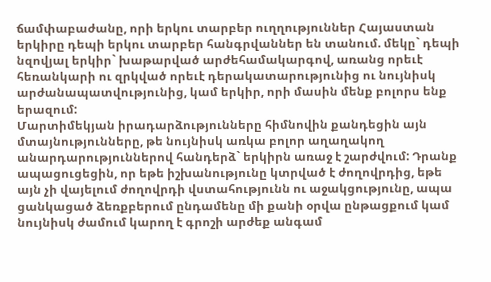ճամփաբաժանը, որի երկու տարբեր ուղղություններ Հայաստան երկիրը դեպի երկու տարբեր հանգրվաններ են տանում. մեկը` դեպի նզովյալ երկիր` խաթարված արժեհամակարգով, առանց որեւէ հեռանկարի ու զրկված որեւէ դերակատարությունից ու նույնիսկ արժանապատվությունից, կամ երկիր, որի մասին մենք բոլորս ենք երազում:
Մարտիմեկյան իրադարձությունները հիմնովին քանդեցին այն մտայնությունները, թե նույնիսկ առկա բոլոր աղաղակող անարդարություններով հանդերձ` երկիրն առաջ է շարժվում: Դրանք ապացուցեցին, որ եթե իշխանությունը կտրված է ժողովրդից, եթե այն չի վայելում ժողովրդի վստահությունն ու աջակցությունը, ապա ցանկացած ձեռքբերում ընդամենը մի քանի օրվա ընթացքում կամ նույնիսկ ժամում կարող է գրոշի արժեք անգամ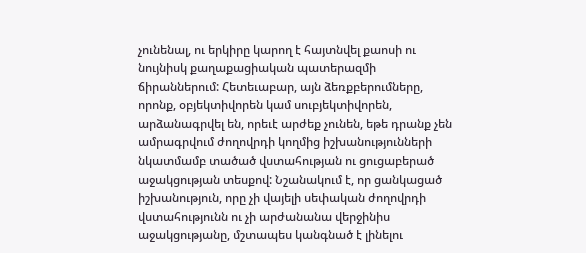չունենալ, ու երկիրը կարող է հայտնվել քաոսի ու նույնիսկ քաղաքացիական պատերազմի ճիրաններում: Հետեւաբար, այն ձեռքբերումները, որոնք, օբյեկտիվորեն կամ սուբյեկտիվորեն, արձանագրվել են, որեւէ արժեք չունեն, եթե դրանք չեն ամրագրվում ժողովրդի կողմից իշխանությունների նկատմամբ տածած վստահության ու ցուցաբերած աջակցության տեսքով: Նշանակում է, որ ցանկացած իշխանություն, որը չի վայելի սեփական ժողովրդի վստահությունն ու չի արժանանա վերջինիս աջակցությանը, մշտապես կանգնած է լինելու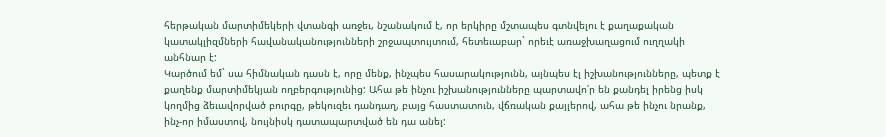հերթական մարտիմեկերի վտանգի առջեւ, նշանակում է, որ երկիրը մշտապես գտնվելու է քաղաքական կատակլիզմների հավանականությունների շրջապտույտում, հետեւաբար` որեւէ առաջխաղացում ուղղակի անհնար է:
Կարծում եմ` սա հիմնական դասն է, որը մենք, ինչպես հասարակությունն, այնպես էլ իշխանությունները, պետք է քաղենք մարտիմեկյան ողբերգությունից: Ահա թե ինչու իշխանությունները պարտավո՛ր են քանդել իրենց իսկ կողմից ձեւավորված բուրգը, թեկուզեւ դանդաղ, բայց հաստատուն, վճռական քայլերով, ահա թե ինչու նրանք, ինչ-որ իմաստով, նույնիսկ դատապարտված են դա անել: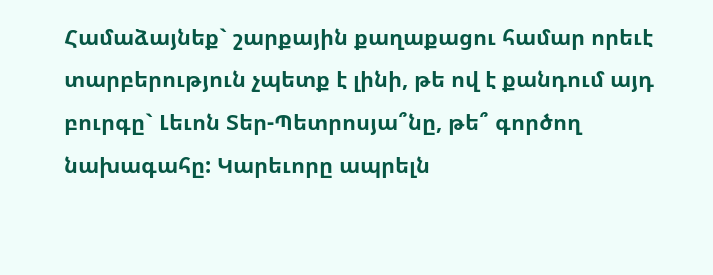Համաձայնեք` շարքային քաղաքացու համար որեւէ տարբերություն չպետք է լինի, թե ով է քանդում այդ բուրգը` Լեւոն Տեր-Պետրոսյա՞նը, թե՞ գործող նախագահը: Կարեւորը ապրելն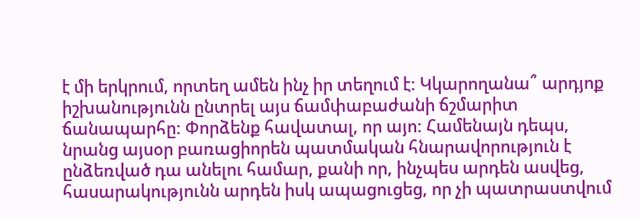է մի երկրում, որտեղ ամեն ինչ իր տեղում է: Կկարողանա՞ արդյոք իշխանությունն ընտրել այս ճամփաբաժանի ճշմարիտ ճանապարհը: Փորձենք հավատալ, որ այո: Համենայն դեպս, նրանց այսօր բառացիորեն պատմական հնարավորություն է ընձեռված դա անելու համար, քանի որ, ինչպես արդեն ասվեց, հասարակությունն արդեն իսկ ապացուցեց, որ չի պատրաստվում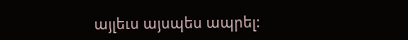այլեւս այսպես ապրել: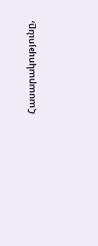Հասարակությունը,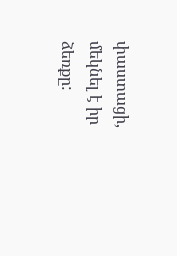փաստացի, մեկնել է իր ձեռքը: